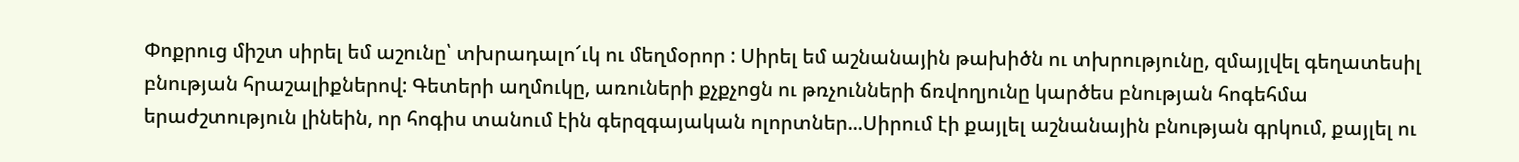Փոքրուց միշտ սիրել եմ աշունը՝ տխրադալո՜ւկ ու մեղմօրոր : Սիրել եմ աշնանային թախիծն ու տխրությունը, զմայլվել գեղատեսիլ բնության հրաշալիքներով: Գետերի աղմուկը, առուների քչքչոցն ու թռչունների ճռվողյունը կարծես բնության հոգեհմա երաժշտություն լինեին, որ հոգիս տանում էին գերզգայական ոլորտներ...Սիրում էի քայլել աշնանային բնության գրկում, քայլել ու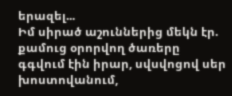երազել...
Իմ սիրած աշուններից մեկն էր. քամուց օրորվող ծառերը գգվում էին իրար, սվսվոցով սեր խոստովանում,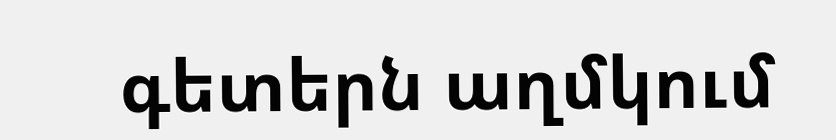գետերն աղմկում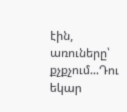էին, առուները՝ քչքչում...Դու եկար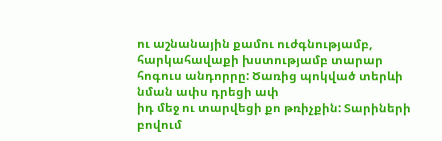ու աշնանային քամու ուժգնությամբ, հարկահավաքի խստությամբ տարար հոգուս անդորրը: Ծառից պոկված տերևի նման ափս դրեցի ափ
իդ մեջ ու տարվեցի քո թռիչքին: Տարիների բովում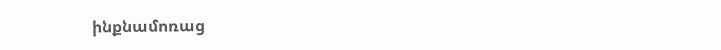ինքնամոռաց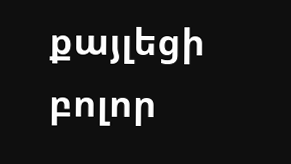քայլեցի բոլոր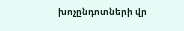խոչընդոտների վր